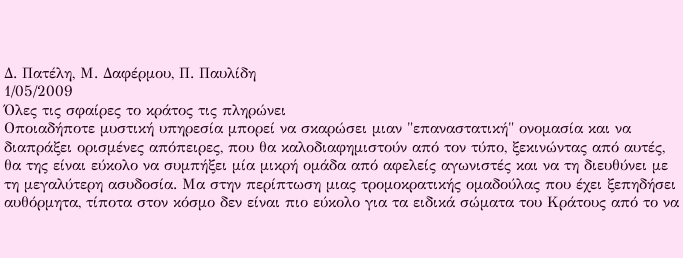Δ. Πατέλη, Μ. Δαφέρμου, Π. Παυλίδη
1/05/2009
Όλες τις σφαίρες το κράτος τις πληρώνει
Οποιαδήποτε μυστική υπηρεσία μπορεί να σκαρώσει μιαν "επαναστατική" ονομασία και να διαπράξει ορισμένες απόπειρες, που θα καλοδιαφημιστούν από τον τύπο, ξεκινώντας από αυτές, θα της είναι εύκολο να συμπήξει μία μικρή ομάδα από αφελείς αγωνιστές και να τη διευθύνει με τη μεγαλύτερη ασυδοσία. Μα στην περίπτωση μιας τρομοκρατικής ομαδούλας που έχει ξεπηδήσει αυθόρμητα, τίποτα στον κόσμο δεν είναι πιο εύκολο για τα ειδικά σώματα του Κράτους από το να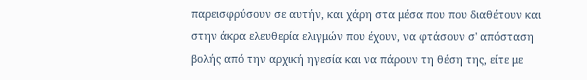παρεισφρύσουν σε αυτήν, και χάρη στα μέσα που που διαθέτουν και στην άκρα ελευθερία ελιγμών που έχουν, να φτάσουν σ' απόσταση βολής από την αρχική ηγεσία και να πάρουν τη θέση της, είτε με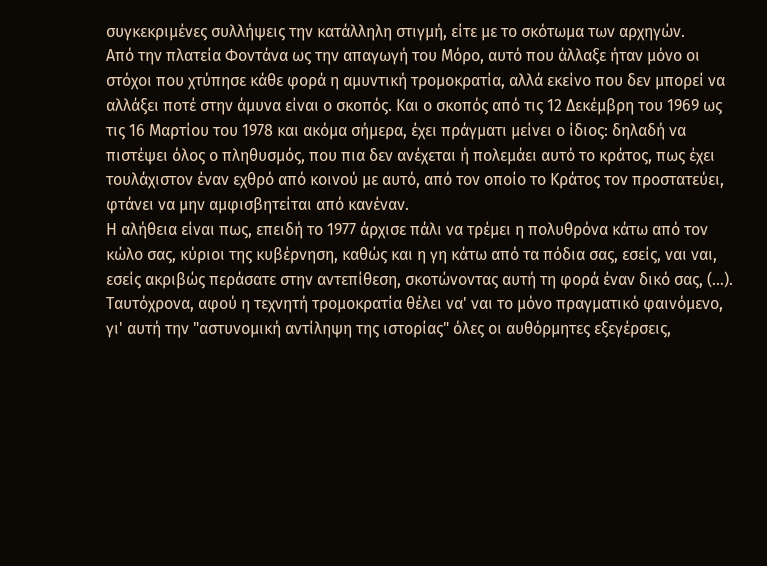συγκεκριμένες συλλήψεις την κατάλληλη στιγμή, είτε με το σκότωμα των αρχηγών.
Από την πλατεία Φοντάνα ως την απαγωγή του Μόρο, αυτό που άλλαξε ήταν μόνο οι στόχοι που χτύπησε κάθε φορά η αμυντική τρομοκρατία, αλλά εκείνο που δεν μπορεί να αλλάξει ποτέ στην άμυνα είναι ο σκοπός. Και ο σκοπός από τις 12 Δεκέμβρη του 1969 ως τις 16 Μαρτίου του 1978 και ακόμα σήμερα, έχει πράγματι μείνει ο ίδιος: δηλαδή να πιστέψει όλος ο πληθυσμός, που πια δεν ανέχεται ή πολεμάει αυτό το κράτος, πως έχει τουλάχιστον έναν εχθρό από κοινού με αυτό, από τον οποίο το Κράτος τον προστατεύει, φτάνει να μην αμφισβητείται από κανέναν.
Η αλήθεια είναι πως, επειδή το 1977 άρχισε πάλι να τρέμει η πολυθρόνα κάτω από τον κώλο σας, κύριοι της κυβέρνηση, καθώς και η γη κάτω από τα πόδια σας, εσείς, ναι ναι, εσείς ακριβώς περάσατε στην αντεπίθεση, σκοτώνοντας αυτή τη φορά έναν δικό σας, (...).
Ταυτόχρονα, αφού η τεχνητή τρομοκρατία θέλει να' ναι το μόνο πραγματικό φαινόμενο, γι' αυτή την "αστυνομική αντίληψη της ιστορίας" όλες οι αυθόρμητες εξεγέρσεις,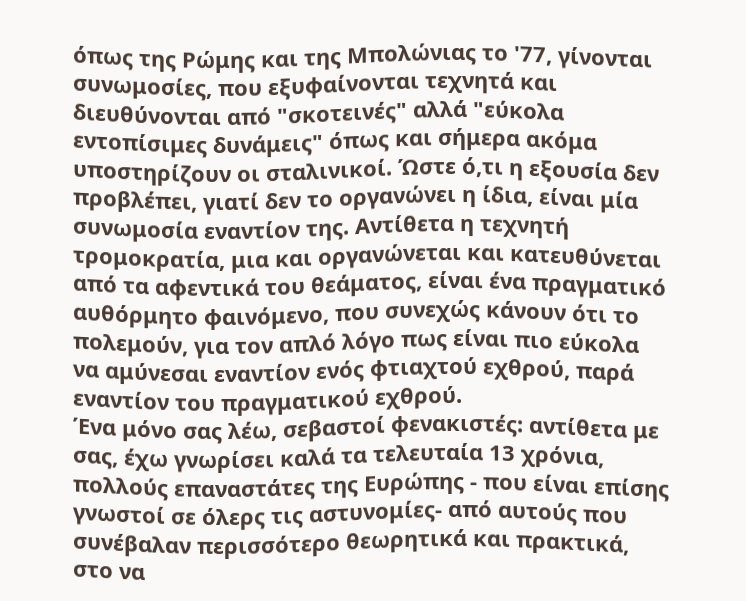όπως της Ρώμης και της Μπολώνιας το '77, γίνονται συνωμοσίες, που εξυφαίνονται τεχνητά και διευθύνονται από "σκοτεινές" αλλά "εύκολα εντοπίσιμες δυνάμεις" όπως και σήμερα ακόμα υποστηρίζουν οι σταλινικοί. Ώστε ό,τι η εξουσία δεν προβλέπει, γιατί δεν το οργανώνει η ίδια, είναι μία συνωμοσία εναντίον της. Αντίθετα η τεχνητή τρομοκρατία, μια και οργανώνεται και κατευθύνεται από τα αφεντικά του θεάματος, είναι ένα πραγματικό αυθόρμητο φαινόμενο, που συνεχώς κάνουν ότι το πολεμούν, για τον απλό λόγο πως είναι πιο εύκολα να αμύνεσαι εναντίον ενός φτιαχτού εχθρού, παρά εναντίον του πραγματικού εχθρού.
Ένα μόνο σας λέω, σεβαστοί φενακιστές: αντίθετα με σας, έχω γνωρίσει καλά τα τελευταία 13 χρόνια, πολλούς επαναστάτες της Ευρώπης - που είναι επίσης γνωστοί σε όλερς τις αστυνομίες- από αυτούς που συνέβαλαν περισσότερο θεωρητικά και πρακτικά, στο να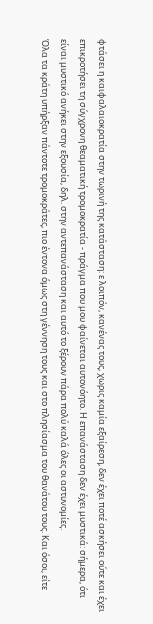φτάσει η καιφαλαιοκρατία στην τωρινή της κατάσταση: ε λοιπόν, κανένας τους, χωρις καμία εξαίρεση, δεν έχει ποτέ ασκήσει ούτε και έχει επικροτήσει τη σύγχρονη θεαματική τρομοκρατία - πράγμα που μου φαίνεται αυτονόητο. Η επανάσταση δεν έχει μυστικά: σήμερα, ότι είναι μυστικό ανήκει στην εξουσία, δηλ. στην αντεπανάσταση και αυτό το ξέρουν πάρα πολύ καλά όλες οι αστυνομίες.
Όλα τα κράτη υπήρξαν πάντοτε τρομοκράτες, πιο έντονα όμως στη γέννηση τους και στο πλησίασμα του θανάτου τους. Και όσοι, είτε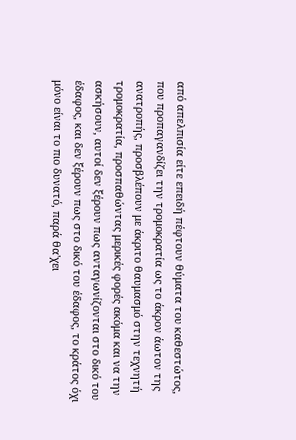από απελπισία είτε επειδή πέφτουν θύματα του καθεστώτος, που προπαγανδίζει την τρομοκρατία ως το άκρον άωτον της ανατροπής, προσβλέπουν με άκριτο θαυμασμό στην τεχνητή τρομοκρατία, προσπαθώντας μερικές φορές ακόμα και να την ασκήσουν, αυτοί δεν ξέρουν πως ανταγωνίζονται στο δικό του έδαφος, και δεν ξέρουν πως στο δικό του έδαφος, το κράτος όχι μόνο είναι το πιο δυνατό, παρά θα'χει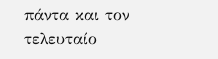πάντα και τον τελευταίο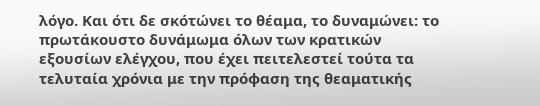λόγο. Και ότι δε σκότώνει το θέαμα, το δυναμώνει: το πρωτάκουστο δυνάμωμα όλων των κρατικών εξουσίων ελέγχου, που έχει πειτελεστεί τούτα τα τελυταία χρόνια με την πρόφαση της θεαματικής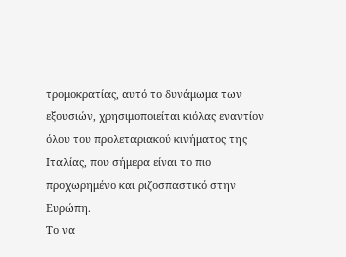τρομοκρατίας, αυτό το δυνάμωμα των εξουσιών, χρησιμοποιείται κιόλας εναντίον όλου του προλεταριακού κινήματος της Ιταλίας, που σήμερα είναι το πιο προχωρημένο και ριζοσπαστικό στην Ευρώπη.
Το να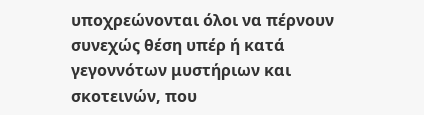υποχρεώνονται όλοι να πέρνουν συνεχώς θέση υπέρ ή κατά γεγοννότων μυστήριων και σκοτεινών, που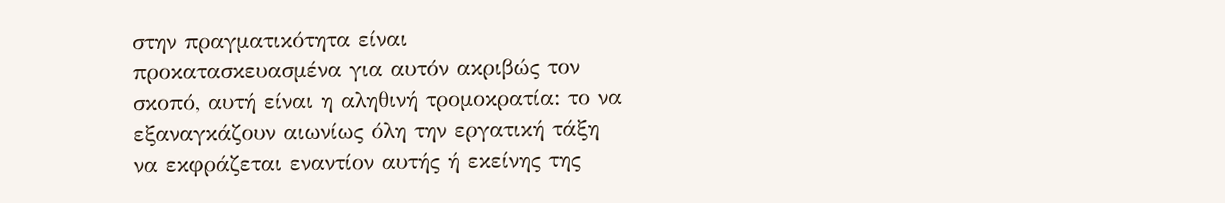στην πραγματικότητα είναι προκατασκευασμένα για αυτόν ακριβώς τον σκοπό, αυτή είναι η αληθινή τρομοκρατία: το να εξαναγκάζουν αιωνίως όλη την εργατική τάξη να εκφράζεται εναντίον αυτής ή εκείνης της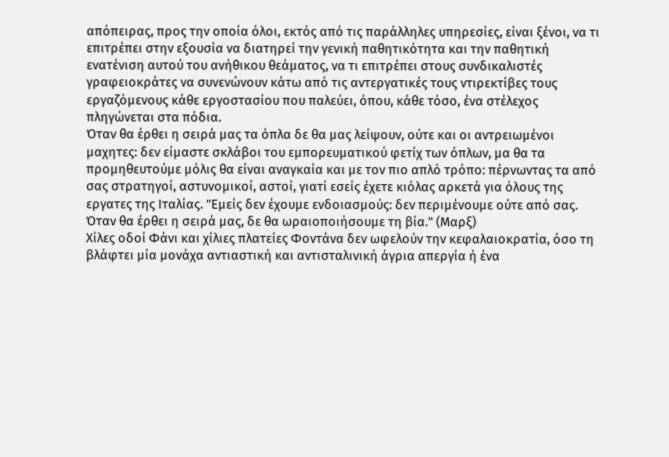απόπειρας, προς την οποία όλοι, εκτός από τις παράλληλες υπηρεσίες, είναι ξένοι, να τι επιτρέπει στην εξουσία να διατηρεί την γενική παθητικότητα και την παθητική ενατένιση αυτού του ανήθικου θεάματος, να τι επιτρέπει στους συνδικαλιστές γραφειοκράτες να συνενώνουν κάτω από τις αντεργατικές τους ντιρεκτίβες τους εργαζόμενους κάθε εργοστασίου που παλεύει, όπου, κάθε τόσο, ένα στέλεχος πληγώνεται στα πόδια.
Όταν θα έρθει η σειρά μας τα όπλα δε θα μας λείψουν, ούτε και οι αντρειωμένοι μαχητες: δεν είμαστε σκλάβοι του εμπορευματικού φετίχ των όπλων, μα θα τα προμηθευτούμε μόλις θα είναι αναγκαία και με τον πιο απλό τρόπο: πέρνωντας τα από σας στρατηγοί, αστυνομικοί, αστοί, γιατί εσείς έχετε κιόλας αρκετά για όλους της εργατες της Ιταλίας. "Εμείς δεν έχουμε ενδοιασμούς: δεν περιμένουμε ούτε από σας. Όταν θα έρθει η σειρά μας, δε θα ωραιοποιήσουμε τη βία." (Μαρξ)
Χίλες οδοί Φάνι και χίλιες πλατείες Φοντάνα δεν ωφελούν την κεφαλαιοκρατία, όσο τη βλάφτει μία μονάχα αντιαστική και αντισταλινική άγρια απεργία ή ένα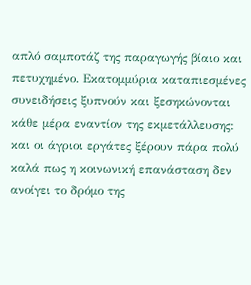απλό σαμποτάζ της παραγωγής βίαιο και πετυχημένο. Εκατομμύρια καταπιεσμένες συνειδήσεις ξυπνούν και ξεσηκώνονται κάθε μέρα εναντίον της εκμετάλλευσης: και οι άγριοι εργάτες ξέρουν πάρα πολύ καλά πως η κοινωνική επανάσταση δεν ανοίγει το δρόμο της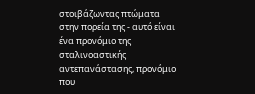στοιβάζωντας πτώματα στην πορεία της - αυτό είναι ένα προνόμιο της σταλινοαστικής αντεπανάστασης, προνόμιο που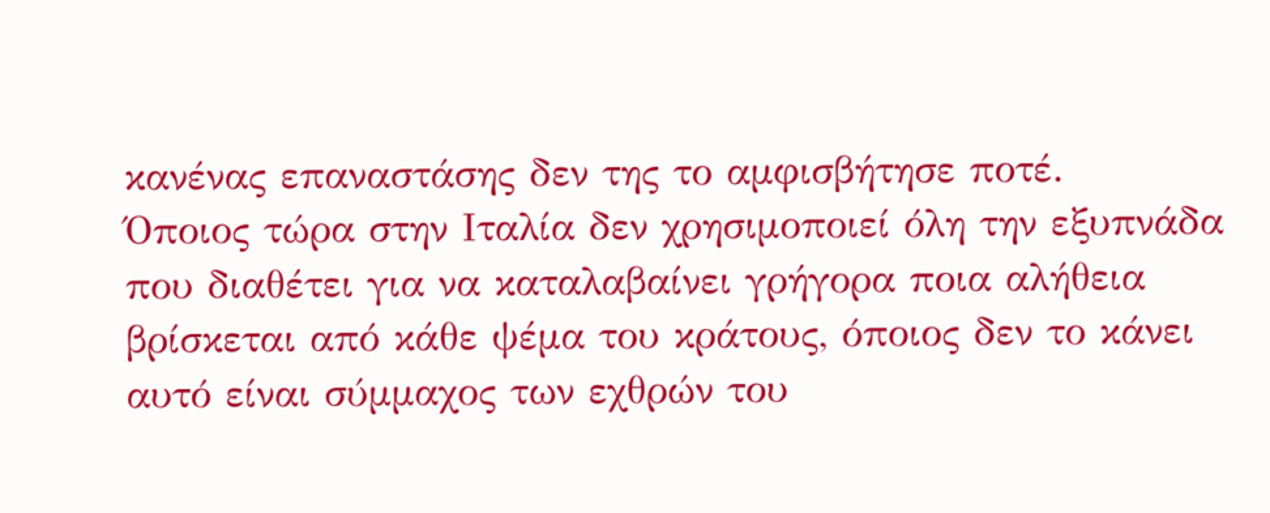κανένας επαναστάσης δεν της το αμφισβήτησε ποτέ.
Όποιος τώρα στην Ιταλία δεν χρησιμοποιεί όλη την εξυπνάδα που διαθέτει για να καταλαβαίνει γρήγορα ποια αλήθεια βρίσκεται από κάθε ψέμα του κράτους, όποιος δεν το κάνει αυτό είναι σύμμαχος των εχθρών του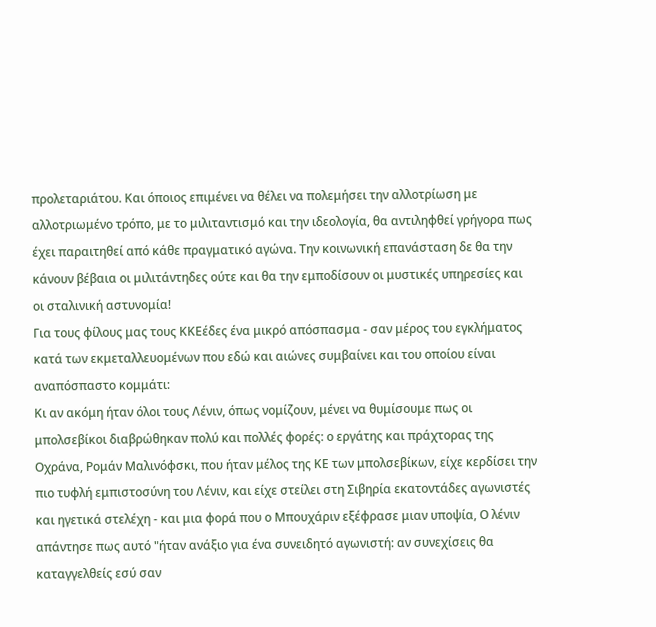προλεταριάτου. Και όποιος επιμένει να θέλει να πολεμήσει την αλλοτρίωση με αλλοτριωμένο τρόπο, με το μιλιταντισμό και την ιδεολογία, θα αντιληφθεί γρήγορα πως έχει παραιτηθεί από κάθε πραγματικό αγώνα. Την κοινωνική επανάσταση δε θα την κάνουν βέβαια οι μιλιτάντηδες ούτε και θα την εμποδίσουν οι μυστικές υπηρεσίες και οι σταλινική αστυνομία!
Για τους φίλους μας τους ΚΚΕέδες ένα μικρό απόσπασμα - σαν μέρος του εγκλήματος κατά των εκμεταλλευομένων που εδώ και αιώνες συμβαίνει και του οποίου είναι αναπόσπαστο κομμάτι:
Κι αν ακόμη ήταν όλοι τους Λένιν, όπως νομίζουν, μένει να θυμίσουμε πως οι μπολσεβίκοι διαβρώθηκαν πολύ και πολλές φορές: ο εργάτης και πράχτορας της Οχράνα, Ρομάν Μαλινόφσκι, που ήταν μέλος της ΚΕ των μπολσεβίκων, είχε κερδίσει την πιο τυφλή εμπιστοσύνη του Λένιν, και είχε στείλει στη Σιβηρία εκατοντάδες αγωνιστές και ηγετικά στελέχη - και μια φορά που ο Μπουχάριν εξέφρασε μιαν υποψία, Ο λένιν απάντησε πως αυτό "ήταν ανάξιο για ένα συνειδητό αγωνιστή: αν συνεχίσεις θα καταγγελθείς εσύ σαν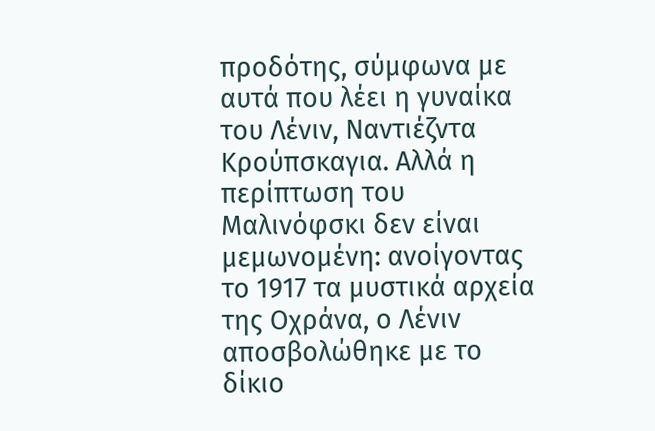προδότης, σύμφωνα με αυτά που λέει η γυναίκα του Λένιν, Ναντιέζντα Κρούπσκαγια. Αλλά η περίπτωση του Μαλινόφσκι δεν είναι μεμωνομένη: ανοίγοντας το 1917 τα μυστικά αρχεία της Οχράνα, ο Λένιν αποσβολώθηκε με το δίκιο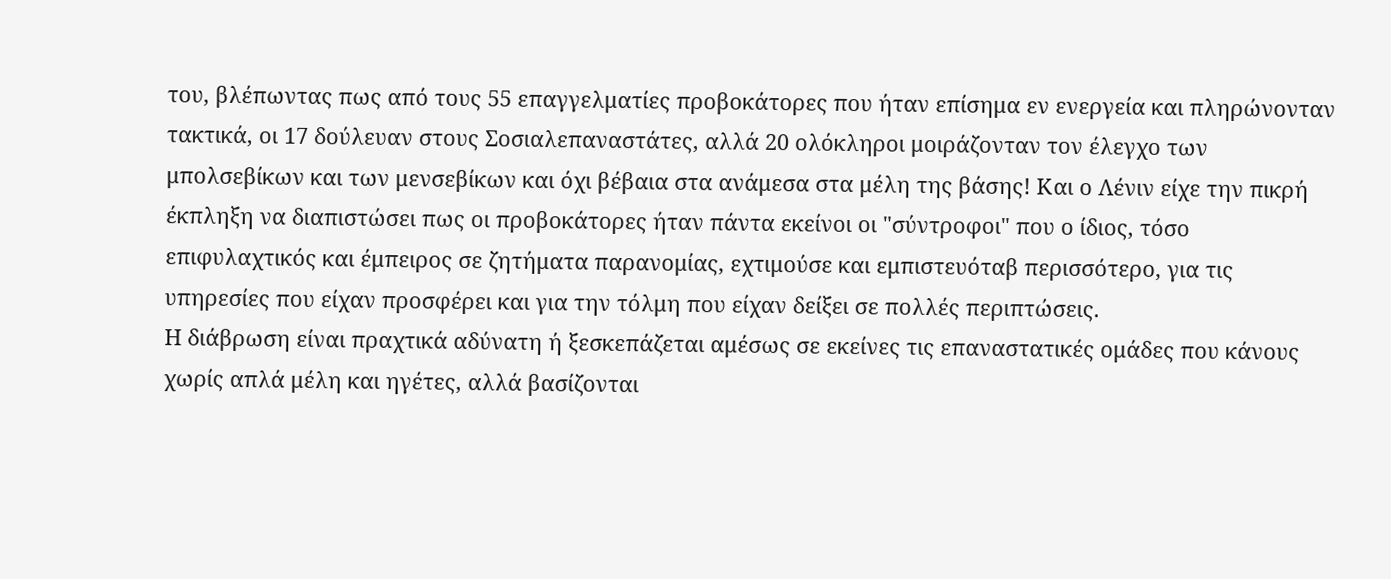του, βλέπωντας πως από τους 55 επαγγελματίες προβοκάτορες που ήταν επίσημα εν ενεργεία και πληρώνονταν τακτικά, οι 17 δούλευαν στους Σοσιαλεπαναστάτες, αλλά 20 ολόκληροι μοιράζονταν τον έλεγχο των μπολσεβίκων και των μενσεβίκων και όχι βέβαια στα ανάμεσα στα μέλη της βάσης! Και ο Λένιν είχε την πικρή έκπληξη να διαπιστώσει πως οι προβοκάτορες ήταν πάντα εκείνοι οι "σύντροφοι" που ο ίδιος, τόσο επιφυλαχτικός και έμπειρος σε ζητήματα παρανομίας, εχτιμούσε και εμπιστευόταβ περισσότερο, για τις υπηρεσίες που είχαν προσφέρει και για την τόλμη που είχαν δείξει σε πολλές περιπτώσεις.
Η διάβρωση είναι πραχτικά αδύνατη ή ξεσκεπάζεται αμέσως σε εκείνες τις επαναστατικές ομάδες που κάνους χωρίς απλά μέλη και ηγέτες, αλλά βασίζονται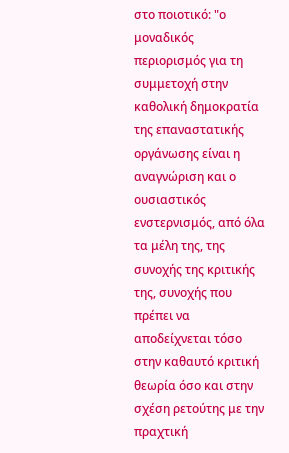στο ποιοτικό: "ο μοναδικός περιορισμός για τη συμμετοχή στην καθολική δημοκρατία της επαναστατικής οργάνωσης είναι η αναγνώριση και ο ουσιαστικός ενστερνισμός, από όλα τα μέλη της, της συνοχής της κριτικής της, συνοχής που πρέπει να αποδείχνεται τόσο στην καθαυτό κριτική θεωρία όσο και στην σχέση ρετούτης με την πραχτική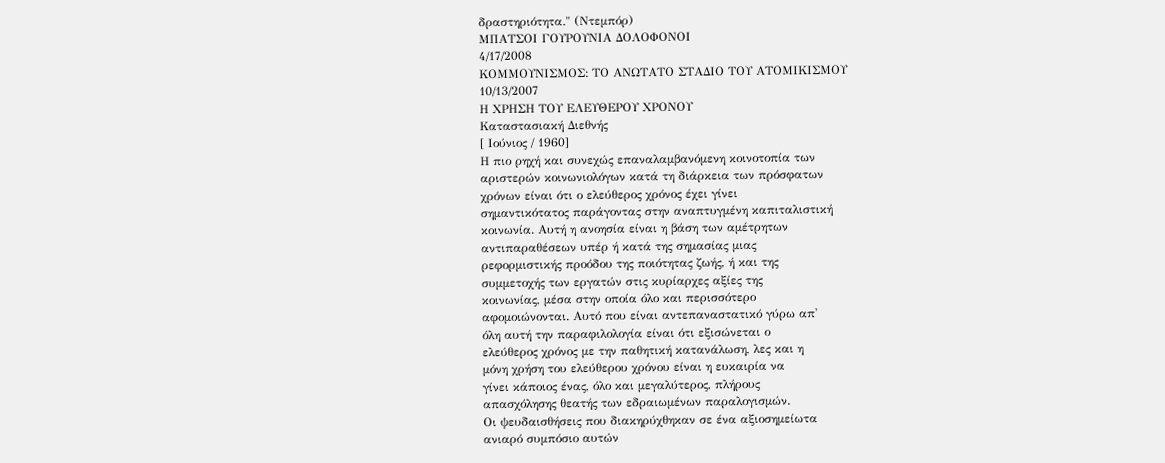δραστηριότητα." (Ντεμπόρ)
ΜΠΑΤΣΟΙ ΓΟΥΡΟΥΝΙΑ ΔΟΛΟΦΟΝΟΙ
4/17/2008
ΚΟΜΜΟΥΝΙΣΜΟΣ: ΤΟ ΑΝΩΤΑΤΟ ΣΤΑΔΙΟ ΤΟΥ ΑΤΟΜΙΚΙΣΜΟΥ
10/13/2007
Η ΧΡΗΣΗ ΤΟΥ ΕΛΕΥΘΕΡΟΥ ΧΡΟΝΟΥ
Καταστασιακή Διεθνής
[ Ιούνιος / 1960]
Η πιο ρηχή και συνεχώς επαναλαμβανόμενη κοινοτοπία των
αριστερών κοινωνιολόγων κατά τη διάρκεια των πρόσφατων
χρόνων είναι ότι ο ελεύθερος χρόνος έχει γίνει
σημαντικότατος παράγοντας στην αναπτυγμένη καπιταλιστική
κοινωνία. Αυτή η ανοησία είναι η βάση των αμέτρητων
αντιπαραθέσεων υπέρ ή κατά της σημασίας μιας
ρεφορμιστικής προόδου της ποιότητας ζωής, ή και της
συμμετοχής των εργατών στις κυρίαρχες αξίες της
κοινωνίας, μέσα στην οποία όλο και περισσότερο
αφομοιώνονται. Αυτό που είναι αντεπαναστατικό γύρω απ'
όλη αυτή την παραφιλολογία είναι ότι εξισώνεται ο
ελεύθερος χρόνος με την παθητική κατανάλωση, λες και η
μόνη χρήση του ελεύθερου χρόνου είναι η ευκαιρία να
γίνει κάποιος ένας, όλο και μεγαλύτερος, πλήρους
απασχόλησης θεατής των εδραιωμένων παραλογισμών.
Οι ψευδαισθήσεις που διακηρύχθηκαν σε ένα αξιοσημείωτα
ανιαρό συμπόσιο αυτών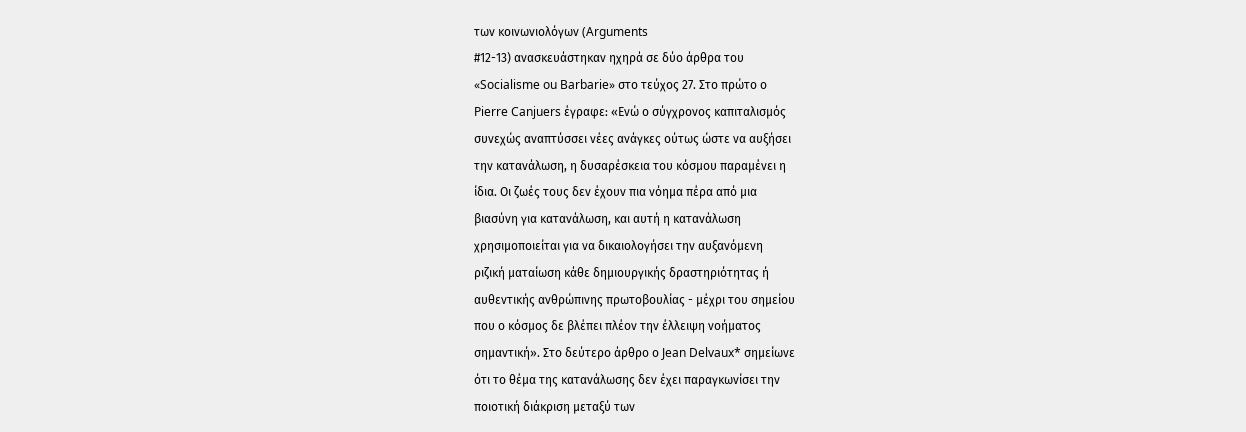των κοινωνιολόγων (Arguments
#12-13) ανασκευάστηκαν ηχηρά σε δύο άρθρα του
«Socialisme ou Barbarie» στο τεύχος 27. Στο πρώτο ο
Pierre Canjuers έγραφε: «Ενώ ο σύγχρονος καπιταλισμός
συνεχώς αναπτύσσει νέες ανάγκες ούτως ώστε να αυξήσει
την κατανάλωση, η δυσαρέσκεια του κόσμου παραμένει η
ίδια. Οι ζωές τους δεν έχουν πια νόημα πέρα από μια
βιασύνη για κατανάλωση, και αυτή η κατανάλωση
χρησιμοποιείται για να δικαιολογήσει την αυξανόμενη
ριζική ματαίωση κάθε δημιουργικής δραστηριότητας ή
αυθεντικής ανθρώπινης πρωτοβουλίας - μέχρι του σημείου
που ο κόσμος δε βλέπει πλέον την έλλειψη νοήματος
σημαντική». Στο δεύτερο άρθρο ο Jean Delvaux* σημείωνε
ότι το θέμα της κατανάλωσης δεν έχει παραγκωνίσει την
ποιοτική διάκριση μεταξύ των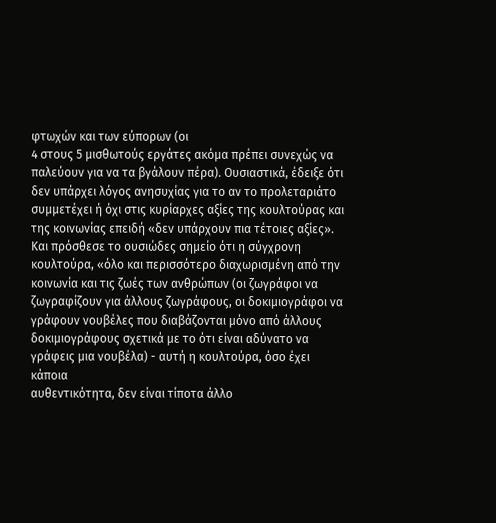φτωχών και των εύπορων (οι
4 στους 5 μισθωτούς εργάτες ακόμα πρέπει συνεχώς να
παλεύουν για να τα βγάλουν πέρα). Ουσιαστικά, έδειξε ότι
δεν υπάρχει λόγος ανησυχίας για το αν το προλεταριάτο
συμμετέχει ή όχι στις κυρίαρχες αξίες της κουλτούρας και
της κοινωνίας επειδή «δεν υπάρχουν πια τέτοιες αξίες».
Και πρόσθεσε το ουσιώδες σημείο ότι η σύγχρονη
κουλτούρα, «όλο και περισσότερο διαχωρισμένη από την
κοινωνία και τις ζωές των ανθρώπων (οι ζωγράφοι να
ζωγραφίζουν για άλλους ζωγράφους, οι δοκιμιογράφοι να
γράφουν νουβέλες που διαβάζονται μόνο από άλλους
δοκιμιογράφους σχετικά με το ότι είναι αδύνατο να
γράφεις μια νουβέλα) - αυτή η κουλτούρα, όσο έχει κάποια
αυθεντικότητα, δεν είναι τίποτα άλλο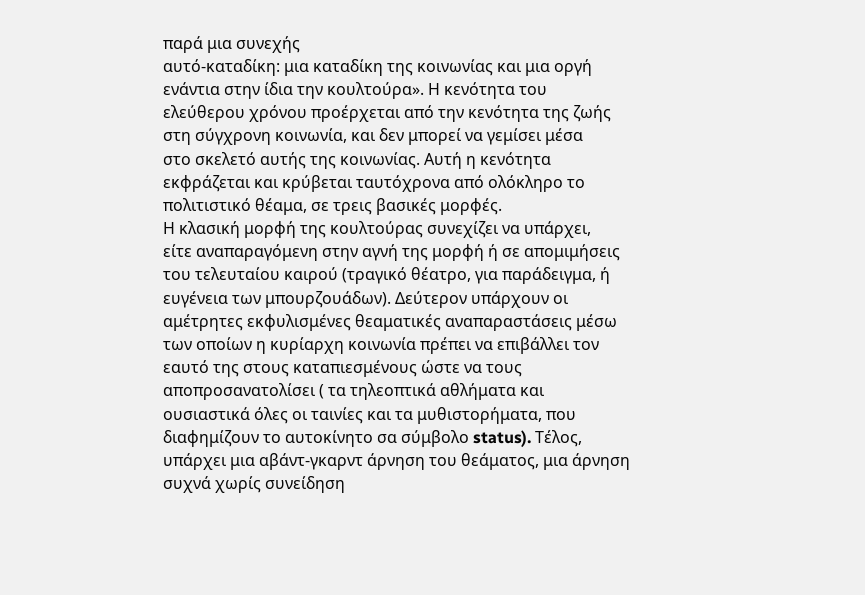παρά μια συνεχής
αυτό-καταδίκη: μια καταδίκη της κοινωνίας και μια οργή
ενάντια στην ίδια την κουλτούρα». Η κενότητα του
ελεύθερου χρόνου προέρχεται από την κενότητα της ζωής
στη σύγχρονη κοινωνία, και δεν μπορεί να γεμίσει μέσα
στο σκελετό αυτής της κοινωνίας. Αυτή η κενότητα
εκφράζεται και κρύβεται ταυτόχρονα από ολόκληρο το
πολιτιστικό θέαμα, σε τρεις βασικές μορφές.
Η κλασική μορφή της κουλτούρας συνεχίζει να υπάρχει,
είτε αναπαραγόμενη στην αγνή της μορφή ή σε απομιμήσεις
του τελευταίου καιρού (τραγικό θέατρο, για παράδειγμα, ή
ευγένεια των μπουρζουάδων). Δεύτερον υπάρχουν οι
αμέτρητες εκφυλισμένες θεαματικές αναπαραστάσεις μέσω
των οποίων η κυρίαρχη κοινωνία πρέπει να επιβάλλει τον
εαυτό της στους καταπιεσμένους ώστε να τους
αποπροσανατολίσει ( τα τηλεοπτικά αθλήματα και
ουσιαστικά όλες οι ταινίες και τα μυθιστορήματα, που
διαφημίζουν το αυτοκίνητο σα σύμβολο status). Τέλος,
υπάρχει μια αβάντ-γκαρντ άρνηση του θεάματος, μια άρνηση
συχνά χωρίς συνείδηση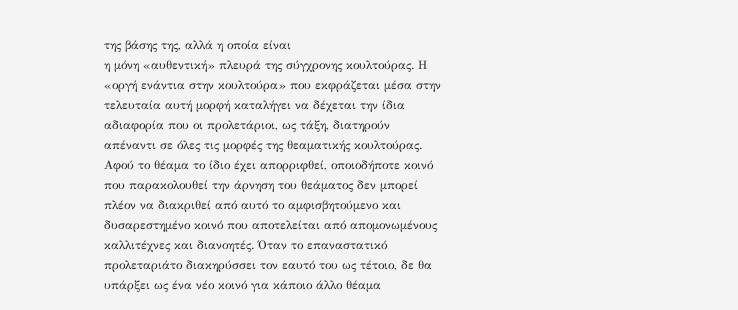της βάσης της, αλλά η οποία είναι
η μόνη «αυθεντική» πλευρά της σύγχρονης κουλτούρας. Η
«οργή ενάντια στην κουλτούρα» που εκφράζεται μέσα στην
τελευταία αυτή μορφή καταλήγει να δέχεται την ίδια
αδιαφορία που οι προλετάριοι, ως τάξη, διατηρούν
απέναντι σε όλες τις μορφές της θεαματικής κουλτούρας.
Αφού το θέαμα το ίδιο έχει απορριφθεί, οποιοδήποτε κοινό
που παρακολουθεί την άρνηση του θεάματος δεν μπορεί
πλέον να διακριθεί από αυτό το αμφισβητούμενο και
δυσαρεστημένο κοινό που αποτελείται από απομονωμένους
καλλιτέχνες και διανοητές. Όταν το επαναστατικό
προλεταριάτο διακηρύσσει τον εαυτό του ως τέτοιο, δε θα
υπάρξει ως ένα νέο κοινό για κάποιο άλλο θέαμα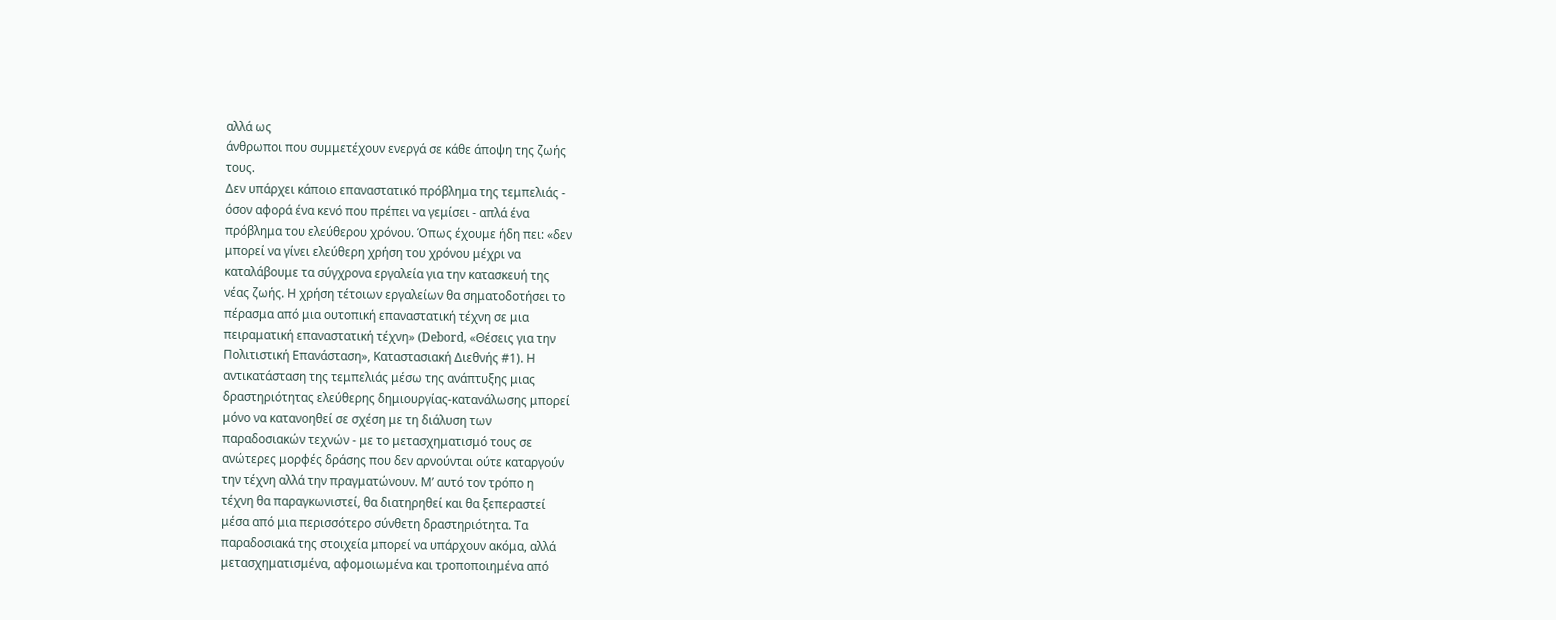αλλά ως
άνθρωποι που συμμετέχουν ενεργά σε κάθε άποψη της ζωής
τους.
Δεν υπάρχει κάποιο επαναστατικό πρόβλημα της τεμπελιάς -
όσον αφορά ένα κενό που πρέπει να γεμίσει - απλά ένα
πρόβλημα του ελεύθερου χρόνου. Όπως έχουμε ήδη πει: «δεν
μπορεί να γίνει ελεύθερη χρήση του χρόνου μέχρι να
καταλάβουμε τα σύγχρονα εργαλεία για την κατασκευή της
νέας ζωής. Η χρήση τέτοιων εργαλείων θα σηματοδοτήσει το
πέρασμα από μια ουτοπική επαναστατική τέχνη σε μια
πειραματική επαναστατική τέχνη» (Debord, «Θέσεις για την
Πολιτιστική Επανάσταση», Καταστασιακή Διεθνής #1). Η
αντικατάσταση της τεμπελιάς μέσω της ανάπτυξης μιας
δραστηριότητας ελεύθερης δημιουργίας-κατανάλωσης μπορεί
μόνο να κατανοηθεί σε σχέση με τη διάλυση των
παραδοσιακών τεχνών - με το μετασχηματισμό τους σε
ανώτερες μορφές δράσης που δεν αρνούνται ούτε καταργούν
την τέχνη αλλά την πραγματώνουν. Μ’ αυτό τον τρόπο η
τέχνη θα παραγκωνιστεί, θα διατηρηθεί και θα ξεπεραστεί
μέσα από μια περισσότερο σύνθετη δραστηριότητα. Τα
παραδοσιακά της στοιχεία μπορεί να υπάρχουν ακόμα, αλλά
μετασχηματισμένα, αφομοιωμένα και τροποποιημένα από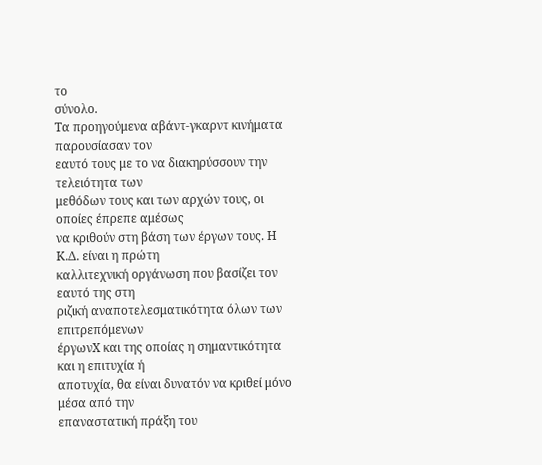το
σύνολο.
Τα προηγούμενα αβάντ-γκαρντ κινήματα παρουσίασαν τον
εαυτό τους με το να διακηρύσσουν την τελειότητα των
μεθόδων τους και των αρχών τους, οι οποίες έπρεπε αμέσως
να κριθούν στη βάση των έργων τους. Η Κ.Δ. είναι η πρώτη
καλλιτεχνική οργάνωση που βασίζει τον εαυτό της στη
ριζική αναποτελεσματικότητα όλων των επιτρεπόμενων
έργωνΧ και της οποίας η σημαντικότητα και η επιτυχία ή
αποτυχία, θα είναι δυνατόν να κριθεί μόνο μέσα από την
επαναστατική πράξη του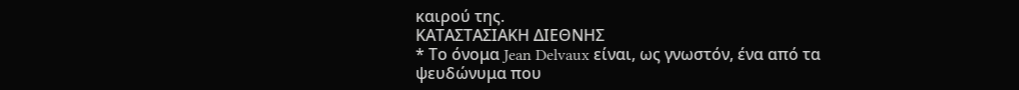καιρού της.
ΚΑΤΑΣΤΑΣΙΑΚΗ ΔΙΕΘΝΗΣ
* Το όνομα Jean Delvaux είναι, ως γνωστόν, ένα από τα
ψευδώνυμα που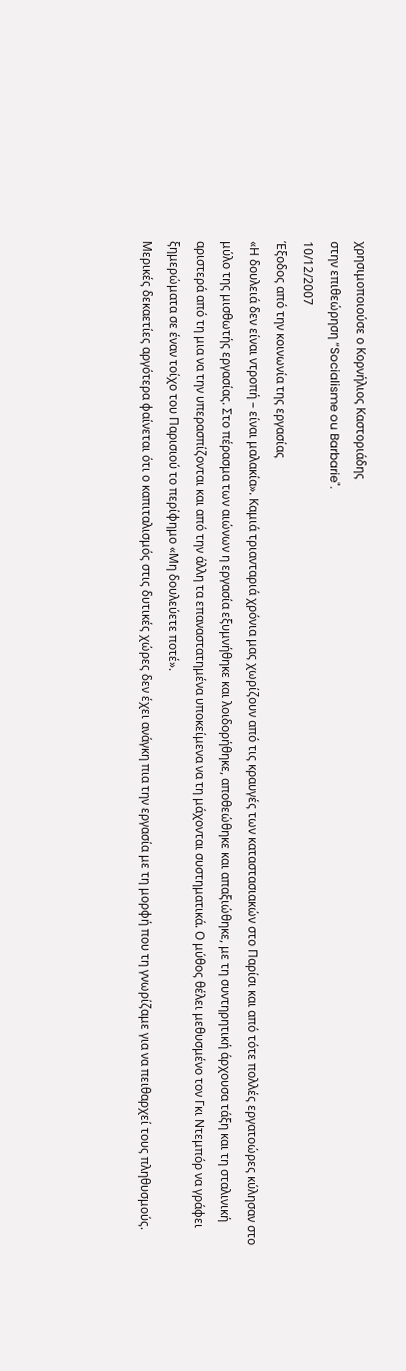χρησιμοποιούσε ο Κορνήλιος Καστοριάδης
στην επιθεώρηση “Socialisme ou Barbarie".
10/12/2007
Έξοδος από την κοινωνία της εργασίας
«Η δουλειά δεν είναι ντροπή – είναι μαλακία». Καμιά τριανταριά χρόνια μας χωρίζουν από τις κραυγές των καταστασιακών στο Παρίσι και από τότε πολλές εργατοώρες κύλησαν στο μύλο της μισθωτής εργασίας. Στο πέρασμα των αιώνων η εργασία εξυμνήθηκε και λοιδορήθηκε, αποθεώθηκε και απαξιώθηκε, με τη συντηρητική άρχουσα τάξη και τη σταλινική αριστερά από τη μια να την υπερασπίζονται και από την άλλη τα επαναστατημένα υποκείμενα να τη μάχονται συστηματικά. Ο μύθος θέλει μεθυσμένο τον Γκι Ντεμπόρ να γράφει ξημερώματα σε έναν τοίχο του Παρισιού το περίφημο «Μη δουλεύετε ποτέ».
Μερικές δεκαετίες αργότερα φαίνεται ότι ο καπιταλισμός στις δυτικές χώρες δεν έχει ανάγκη πια την εργασία με τη μορφή που τη γνωρίζαμε για να πειθαρχεί τους πληθυσμούς.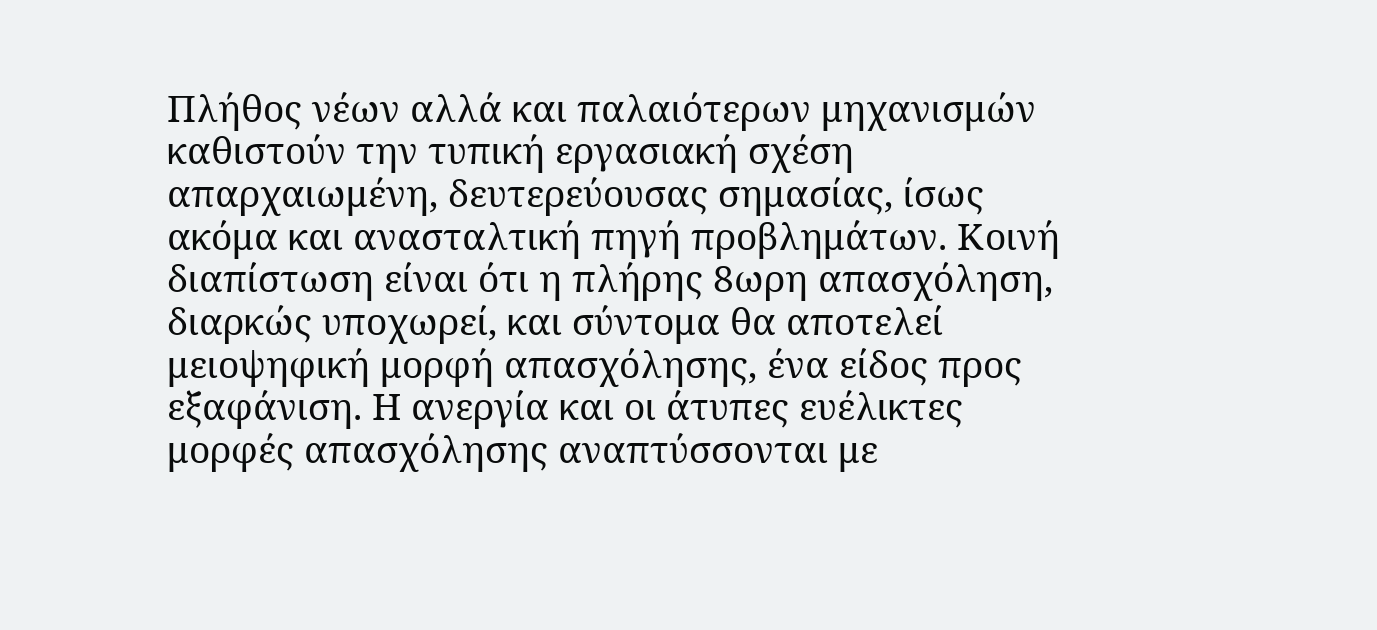Πλήθος νέων αλλά και παλαιότερων μηχανισμών καθιστούν την τυπική εργασιακή σχέση απαρχαιωμένη, δευτερεύουσας σημασίας, ίσως ακόμα και ανασταλτική πηγή προβλημάτων. Κοινή διαπίστωση είναι ότι η πλήρης 8ωρη απασχόληση, διαρκώς υποχωρεί, και σύντομα θα αποτελεί μειοψηφική μορφή απασχόλησης, ένα είδος προς εξαφάνιση. Η ανεργία και οι άτυπες ευέλικτες μορφές απασχόλησης αναπτύσσονται με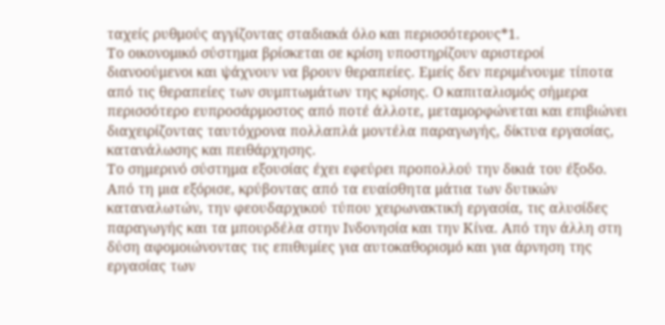ταχείς ρυθμούς αγγίζοντας σταδιακά όλο και περισσότερους*1.
Το οικονομικό σύστημα βρίσκεται σε κρίση υποστηρίζουν αριστεροί διανοούμενοι και ψάχνουν να βρουν θεραπείες. Εμείς δεν περιμένουμε τίποτα από τις θεραπείες των συμπτωμάτων της κρίσης. Ο καπιταλισμός σήμερα περισσότερο ευπροσάρμοστος από ποτέ άλλοτε, μεταμορφώνεται και επιβιώνει διαχειρίζοντας ταυτόχρονα πολλαπλά μοντέλα παραγωγής, δίκτυα εργασίας, κατανάλωσης και πειθάρχησης.
Το σημερινό σύστημα εξουσίας έχει εφεύρει προπολλού την δικιά του έξοδο. Από τη μια εξόρισε, κρύβοντας από τα ευαίσθητα μάτια των δυτικών καταναλωτών, την φεουδαρχικού τύπου χειρωνακτική εργασία, τις αλυσίδες παραγωγής και τα μπουρδέλα στην Ινδονησία και την Κίνα. Από την άλλη στη δύση αφομοιώνοντας τις επιθυμίες για αυτοκαθορισμό και για άρνηση της εργασίας των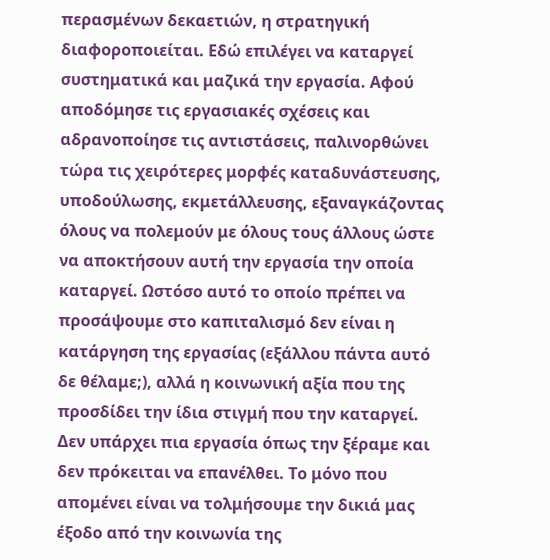περασμένων δεκαετιών, η στρατηγική διαφοροποιείται. Εδώ επιλέγει να καταργεί συστηματικά και μαζικά την εργασία. Αφού αποδόμησε τις εργασιακές σχέσεις και αδρανοποίησε τις αντιστάσεις, παλινορθώνει τώρα τις χειρότερες μορφές καταδυνάστευσης, υποδούλωσης, εκμετάλλευσης, εξαναγκάζοντας όλους να πολεμούν με όλους τους άλλους ώστε να αποκτήσουν αυτή την εργασία την οποία καταργεί. Ωστόσο αυτό το οποίο πρέπει να προσάψουμε στο καπιταλισμό δεν είναι η κατάργηση της εργασίας (εξάλλου πάντα αυτό δε θέλαμε;), αλλά η κοινωνική αξία που της προσδίδει την ίδια στιγμή που την καταργεί.
Δεν υπάρχει πια εργασία όπως την ξέραμε και δεν πρόκειται να επανέλθει. Το μόνο που απομένει είναι να τολμήσουμε την δικιά μας έξοδο από την κοινωνία της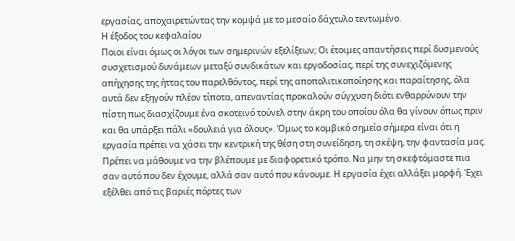εργασίας, αποχαιρετώντας την κομψά με το μεσαίο δάχτυλο τεντωμένο.
Η έξοδος του κεφαλαίου
Ποιοι είναι όμως οι λόγοι των σημερινών εξελίξεων; Οι έτοιμες απαντήσεις περί δυσμενούς συσχετισμού δυνάμεων μεταξύ συνδικάτων και εργοδοσίας, περί της συνεχιζόμενης απήχησης της ήττας του παρελθόντος, περί της αποπολιτικοποίησης και παραίτησης, όλα αυτά δεν εξηγούν πλέον τίποτα, απεναντίας προκαλούν σύγχυση διότι ενθαρρύνουν την πίστη πως διασχίζουμε ένα σκοτεινό τούνελ στην άκρη του οποίου όλα θα γίνουν όπως πριν και θα υπάρξει πάλι «δουλειά για όλους». Όμως το κομβικό σημείο σήμερα είναι ότι η εργασία πρέπει να χάσει την κεντρική της θέση στη συνείδηση, τη σκέψη, την φαντασία μας. Πρέπει να μάθουμε να την βλέπουμε με διαφορετικό τρόπο. Να μην τη σκεφτόμαστε πια σαν αυτό που δεν έχουμε, αλλά σαν αυτό που κάνουμε. Η εργασία έχει αλλάξει μορφή. Έχει εξέλθει από τις βαριές πόρτες των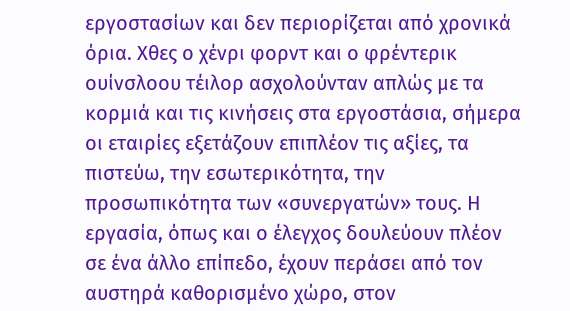εργοστασίων και δεν περιορίζεται από χρονικά όρια. Χθες ο χένρι φορντ και ο φρέντερικ ουίνσλοου τέιλορ ασχολούνταν απλώς με τα κορμιά και τις κινήσεις στα εργοστάσια, σήμερα οι εταιρίες εξετάζουν επιπλέον τις αξίες, τα πιστεύω, την εσωτερικότητα, την προσωπικότητα των «συνεργατών» τους. Η εργασία, όπως και ο έλεγχος δουλεύουν πλέον σε ένα άλλο επίπεδο, έχουν περάσει από τον αυστηρά καθορισμένο χώρο, στον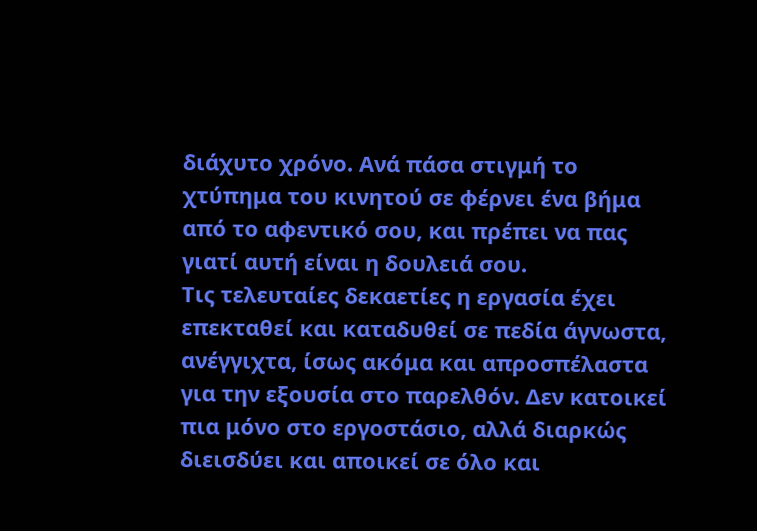διάχυτο χρόνο. Ανά πάσα στιγμή το χτύπημα του κινητού σε φέρνει ένα βήμα από το αφεντικό σου, και πρέπει να πας γιατί αυτή είναι η δουλειά σου.
Τις τελευταίες δεκαετίες η εργασία έχει επεκταθεί και καταδυθεί σε πεδία άγνωστα, ανέγγιχτα, ίσως ακόμα και απροσπέλαστα για την εξουσία στο παρελθόν. Δεν κατοικεί πια μόνο στο εργοστάσιο, αλλά διαρκώς διεισδύει και αποικεί σε όλο και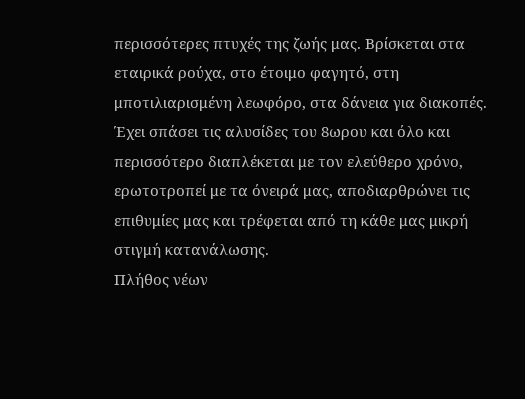περισσότερες πτυχές της ζωής μας. Βρίσκεται στα εταιρικά ρούχα, στο έτοιμο φαγητό, στη μποτιλιαρισμένη λεωφόρο, στα δάνεια για διακοπές. Έχει σπάσει τις αλυσίδες του 8ωρου και όλο και περισσότερο διαπλέκεται με τον ελεύθερο χρόνο, ερωτοτροπεί με τα όνειρά μας, αποδιαρθρώνει τις επιθυμίες μας και τρέφεται από τη κάθε μας μικρή στιγμή κατανάλωσης.
Πλήθος νέων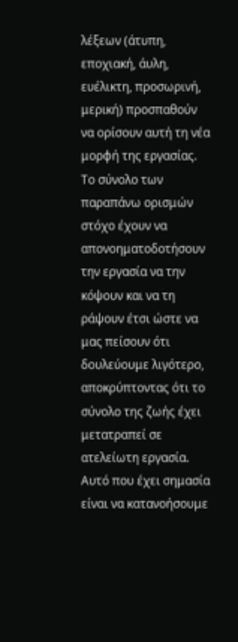λέξεων (άτυπη, εποχιακή, άυλη, ευέλικτη, προσωρινή, μερική) προσπαθούν να ορίσουν αυτή τη νέα μορφή της εργασίας. Το σύνολο των παραπάνω ορισμών στόχο έχουν να απονοηματοδοτήσουν την εργασία να την κόψουν και να τη ράψουν έτσι ώστε να μας πείσουν ότι δουλεύουμε λιγότερο, αποκρύπτοντας ότι το σύνολο της ζωής έχει μετατραπεί σε ατελείωτη εργασία. Αυτό που έχει σημασία είναι να κατανοήσουμε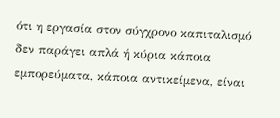ότι η εργασία στον σύγχρονο καπιταλισμό δεν παράγει απλά ή κύρια κάποια εμπορεύματα, κάποια αντικείμενα, είναι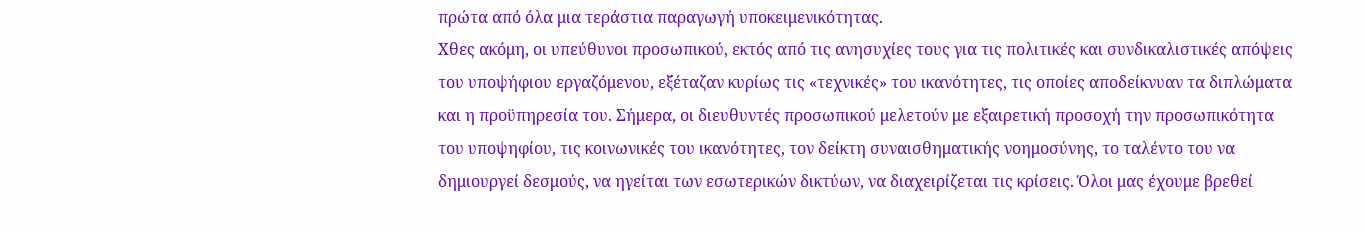πρώτα από όλα μια τεράστια παραγωγή υποκειμενικότητας.
Χθες ακόμη, οι υπεύθυνοι προσωπικού, εκτός από τις ανησυχίες τους για τις πολιτικές και συνδικαλιστικές απόψεις του υποψήφιου εργαζόμενου, εξέταζαν κυρίως τις «τεχνικές» του ικανότητες, τις οποίες αποδείκνυαν τα διπλώματα και η προϋπηρεσία του. Σήμερα, οι διευθυντές προσωπικού μελετούν με εξαιρετική προσοχή την προσωπικότητα του υποψηφίου, τις κοινωνικές του ικανότητες, τον δείκτη συναισθηματικής νοημοσύνης, το ταλέντο του να δημιουργεί δεσμούς, να ηγείται των εσωτερικών δικτύων, να διαχειρίζεται τις κρίσεις. Όλοι μας έχουμε βρεθεί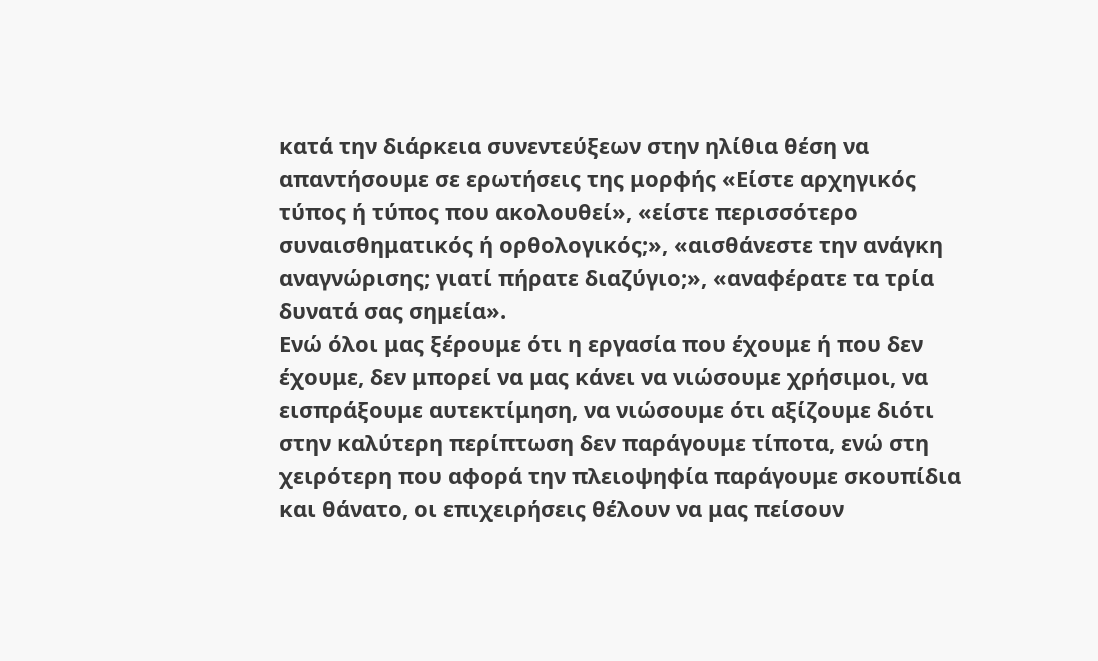κατά την διάρκεια συνεντεύξεων στην ηλίθια θέση να απαντήσουμε σε ερωτήσεις της μορφής «Είστε αρχηγικός τύπος ή τύπος που ακολουθεί», «είστε περισσότερο συναισθηματικός ή ορθολογικός;», «αισθάνεστε την ανάγκη αναγνώρισης; γιατί πήρατε διαζύγιο;», «αναφέρατε τα τρία δυνατά σας σημεία».
Ενώ όλοι μας ξέρουμε ότι η εργασία που έχουμε ή που δεν έχουμε, δεν μπορεί να μας κάνει να νιώσουμε χρήσιμοι, να εισπράξουμε αυτεκτίμηση, να νιώσουμε ότι αξίζουμε διότι στην καλύτερη περίπτωση δεν παράγουμε τίποτα, ενώ στη χειρότερη που αφορά την πλειοψηφία παράγουμε σκουπίδια και θάνατο, οι επιχειρήσεις θέλουν να μας πείσουν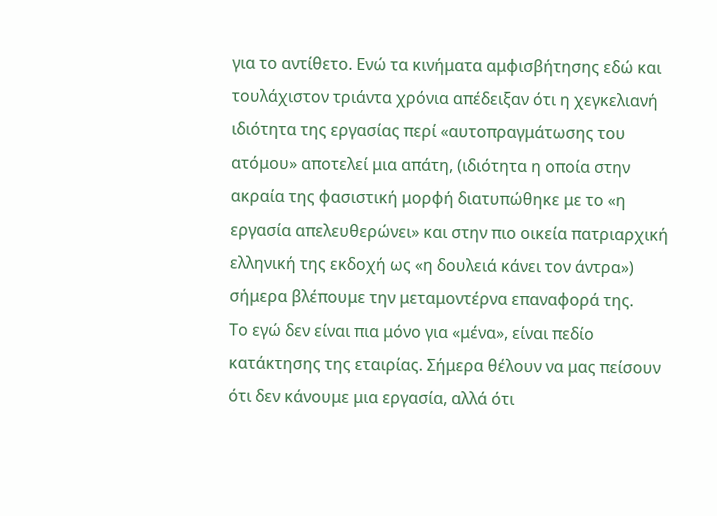για το αντίθετο. Ενώ τα κινήματα αμφισβήτησης εδώ και τουλάχιστον τριάντα χρόνια απέδειξαν ότι η χεγκελιανή ιδιότητα της εργασίας περί «αυτοπραγμάτωσης του ατόμου» αποτελεί μια απάτη, (ιδιότητα η οποία στην ακραία της φασιστική μορφή διατυπώθηκε με το «η εργασία απελευθερώνει» και στην πιο οικεία πατριαρχική ελληνική της εκδοχή ως «η δουλειά κάνει τον άντρα») σήμερα βλέπουμε την μεταμοντέρνα επαναφορά της.
Το εγώ δεν είναι πια μόνο για «μένα», είναι πεδίο κατάκτησης της εταιρίας. Σήμερα θέλουν να μας πείσουν ότι δεν κάνουμε μια εργασία, αλλά ότι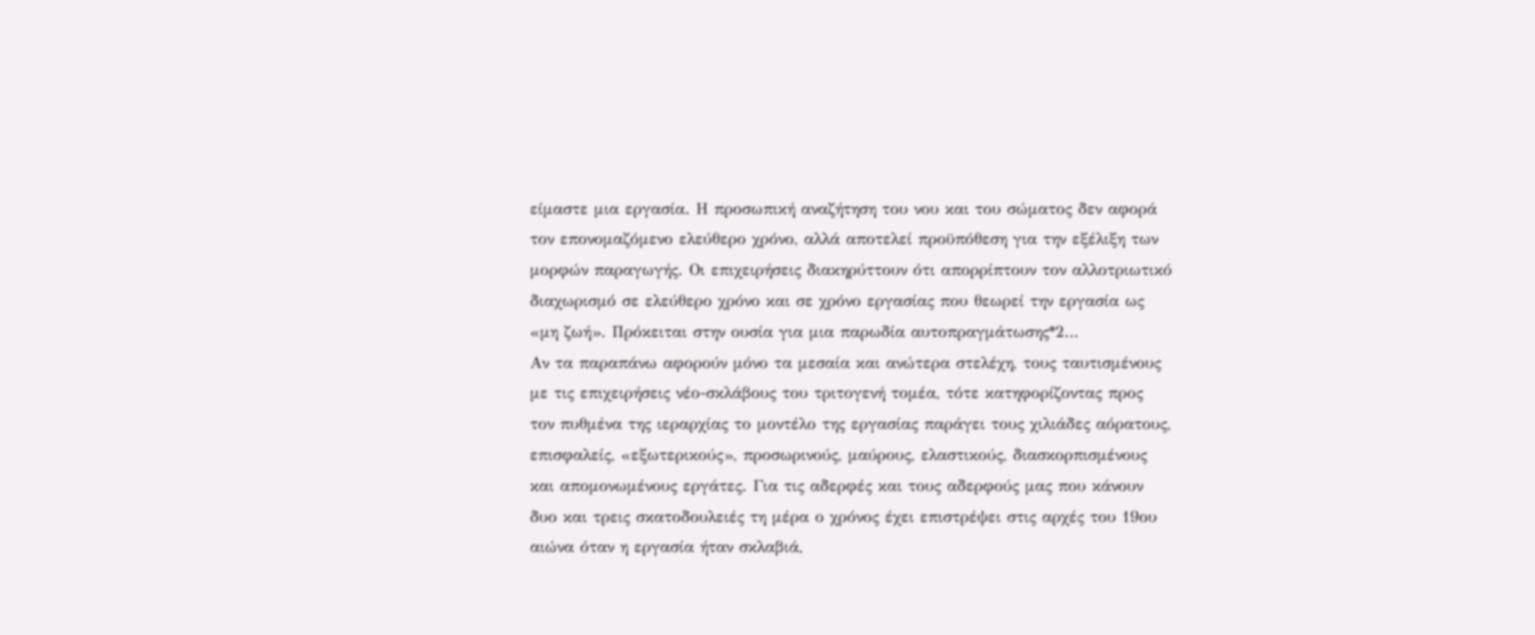είμαστε μια εργασία. Η προσωπική αναζήτηση του νου και του σώματος δεν αφορά τον επονομαζόμενο ελεύθερο χρόνο, αλλά αποτελεί προϋπόθεση για την εξέλιξη των μορφών παραγωγής. Οι επιχειρήσεις διακηρύττουν ότι απορρίπτουν τον αλλοτριωτικό διαχωρισμό σε ελεύθερο χρόνο και σε χρόνο εργασίας που θεωρεί την εργασία ως «μη ζωή». Πρόκειται στην ουσία για μια παρωδία αυτοπραγμάτωσης*2…
Αν τα παραπάνω αφορούν μόνο τα μεσαία και ανώτερα στελέχη, τους ταυτισμένους με τις επιχειρήσεις νέο-σκλάβους του τριτογενή τομέα, τότε κατηφορίζοντας προς τον πυθμένα της ιεραρχίας το μοντέλο της εργασίας παράγει τους χιλιάδες αόρατους, επισφαλείς, «εξωτερικούς», προσωρινούς, μαύρους, ελαστικούς, διασκορπισμένους και απομονωμένους εργάτες. Για τις αδερφές και τους αδερφούς μας που κάνουν δυο και τρεις σκατοδουλειές τη μέρα ο χρόνος έχει επιστρέψει στις αρχές του 19ου αιώνα όταν η εργασία ήταν σκλαβιά,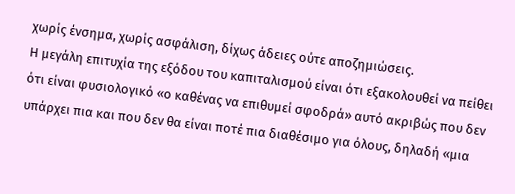χωρίς ένσημα, χωρίς ασφάλιση, δίχως άδειες ούτε αποζημιώσεις.
Η μεγάλη επιτυχία της εξόδου του καπιταλισμού είναι ότι εξακολουθεί να πείθει ότι είναι φυσιολογικό «ο καθένας να επιθυμεί σφοδρά» αυτό ακριβώς που δεν υπάρχει πια και που δεν θα είναι ποτέ πια διαθέσιμο για όλους, δηλαδή «μια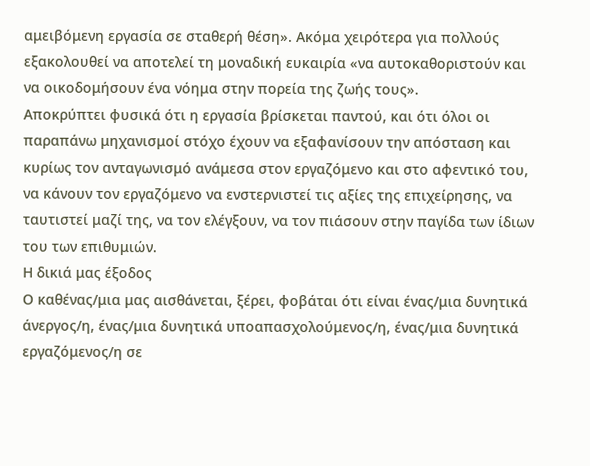αμειβόμενη εργασία σε σταθερή θέση». Ακόμα χειρότερα για πολλούς εξακολουθεί να αποτελεί τη μοναδική ευκαιρία «να αυτοκαθοριστούν και να οικοδομήσουν ένα νόημα στην πορεία της ζωής τους».
Αποκρύπτει φυσικά ότι η εργασία βρίσκεται παντού, και ότι όλοι οι παραπάνω μηχανισμοί στόχο έχουν να εξαφανίσουν την απόσταση και κυρίως τον ανταγωνισμό ανάμεσα στον εργαζόμενο και στο αφεντικό του, να κάνουν τον εργαζόμενο να ενστερνιστεί τις αξίες της επιχείρησης, να ταυτιστεί μαζί της, να τον ελέγξουν, να τον πιάσουν στην παγίδα των ίδιων του των επιθυμιών.
Η δικιά μας έξοδος
Ο καθένας/μια μας αισθάνεται, ξέρει, φοβάται ότι είναι ένας/μια δυνητικά άνεργος/η, ένας/μια δυνητικά υποαπασχολούμενος/η, ένας/μια δυνητικά εργαζόμενος/η σε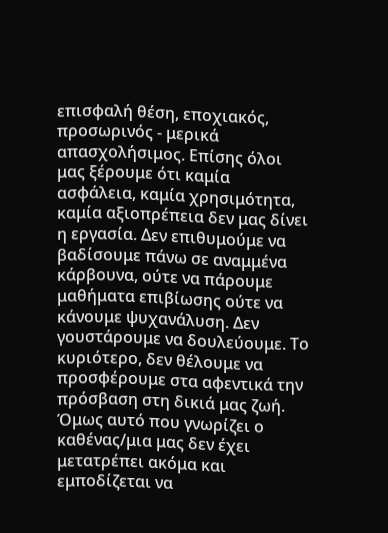επισφαλή θέση, εποχιακός, προσωρινός - μερικά απασχολήσιμος. Επίσης όλοι μας ξέρουμε ότι καμία ασφάλεια, καμία χρησιμότητα, καμία αξιοπρέπεια δεν μας δίνει η εργασία. Δεν επιθυμούμε να βαδίσουμε πάνω σε αναμμένα κάρβουνα, ούτε να πάρουμε μαθήματα επιβίωσης ούτε να κάνουμε ψυχανάλυση. Δεν γουστάρουμε να δουλεύουμε. Το κυριότερο, δεν θέλουμε να προσφέρουμε στα αφεντικά την πρόσβαση στη δικιά μας ζωή. Όμως αυτό που γνωρίζει ο καθένας/μια μας δεν έχει μετατρέπει ακόμα και εμποδίζεται να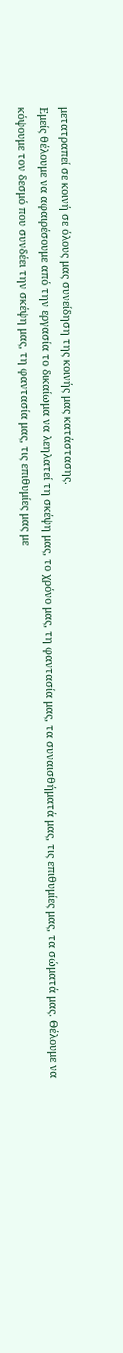μετατραπεί σε κοινή σε όλους μας συνείδηση της κοινής μας κατάστασης.
Εμείς θέλουμε να αφαιρέσουμε από την εργασία το δικαίωμα να λεηλατεί τη σκέψη μας, το χρόνο μας, τη φαντασία μας, τα συναισθήματά μας, τις επιθυμίες μας, τα σώματά μας. Θέλουμε να κόψουμε τον δεσμό που συνδέει την σκέψη μας, τη φαντασία μας, τις επιθυμίες μας με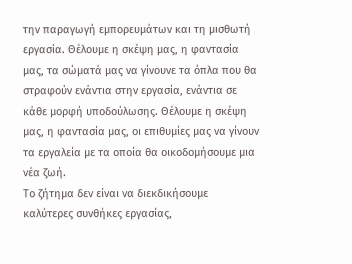την παραγωγή εμπορευμάτων και τη μισθωτή εργασία. Θέλουμε η σκέψη μας, η φαντασία μας, τα σώματά μας να γίνουνε τα όπλα που θα στραφούν ενάντια στην εργασία, ενάντια σε κάθε μορφή υποδούλωσης. Θέλουμε η σκέψη μας, η φαντασία μας, οι επιθυμίες μας να γίνουν τα εργαλεία με τα οποία θα οικοδομήσουμε μια νέα ζωή.
Το ζήτημα δεν είναι να διεκδικήσουμε καλύτερες συνθήκες εργασίας,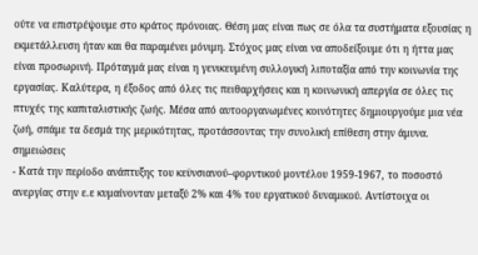ούτε να επιστρέψουμε στο κράτος πρόνοιας. Θέση μας είναι πως σε όλα τα συστήματα εξουσίας η εκμετάλλευση ήταν και θα παραμένει μόνιμη. Στόχος μας είναι να αποδείξουμε ότι η ήττα μας είναι προσωρινή. Πρόταγμά μας είναι η γενικευμένη συλλογική λιποταξία από την κοινωνία της εργασίας. Καλύτερα, η έξοδος από όλες τις πειθαρχήσεις και η κοινωνική απεργία σε όλες τις πτυχές της καπιταλιστικής ζωής. Μέσα από αυτοοργανωμένες κοινότητες δημιουργούμε μια νέα ζωή, σπάμε τα δεσμά της μερικότητας, προτάσσοντας την συνολική επίθεση στην άμυνα.
σημειώσεις
- Κατά την περίοδο ανάπτυξης του κεϋνσιανού–φορντικού μοντέλου 1959-1967, το ποσοστό ανεργίας στην ε.ε κυμαίνονταν μεταξύ 2% και 4% του εργατικού δυναμικού. Αντίστοιχα οι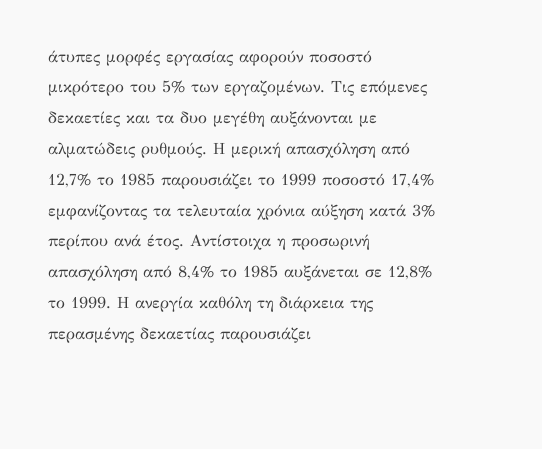άτυπες μορφές εργασίας αφορούν ποσοστό μικρότερο του 5% των εργαζομένων. Τις επόμενες δεκαετίες και τα δυο μεγέθη αυξάνονται με αλματώδεις ρυθμούς. Η μερική απασχόληση από 12,7% το 1985 παρουσιάζει το 1999 ποσοστό 17,4% εμφανίζοντας τα τελευταία χρόνια αύξηση κατά 3% περίπου ανά έτος. Αντίστοιχα η προσωρινή απασχόληση από 8,4% το 1985 αυξάνεται σε 12,8% το 1999. Η ανεργία καθόλη τη διάρκεια της περασμένης δεκαετίας παρουσιάζει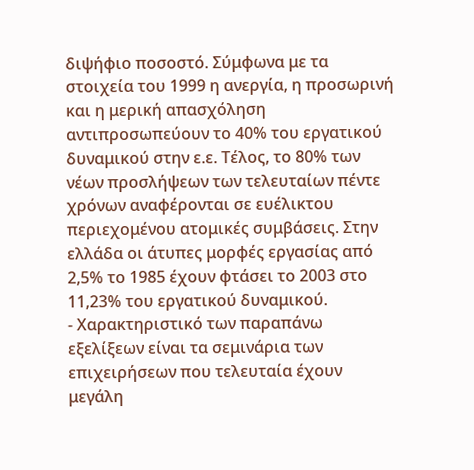διψήφιο ποσοστό. Σύμφωνα με τα στοιχεία του 1999 η ανεργία, η προσωρινή και η μερική απασχόληση αντιπροσωπεύουν το 40% του εργατικού δυναμικού στην ε.ε. Τέλος, το 80% των νέων προσλήψεων των τελευταίων πέντε χρόνων αναφέρονται σε ευέλικτου περιεχομένου ατομικές συμβάσεις. Στην ελλάδα οι άτυπες μορφές εργασίας από 2,5% το 1985 έχουν φτάσει το 2003 στο 11,23% του εργατικού δυναμικού.
- Χαρακτηριστικό των παραπάνω εξελίξεων είναι τα σεμινάρια των επιχειρήσεων που τελευταία έχουν μεγάλη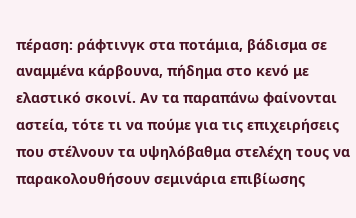πέραση: ράφτινγκ στα ποτάμια, βάδισμα σε αναμμένα κάρβουνα, πήδημα στο κενό με ελαστικό σκοινί. Αν τα παραπάνω φαίνονται αστεία, τότε τι να πούμε για τις επιχειρήσεις που στέλνουν τα υψηλόβαθμα στελέχη τους να παρακολουθήσουν σεμινάρια επιβίωσης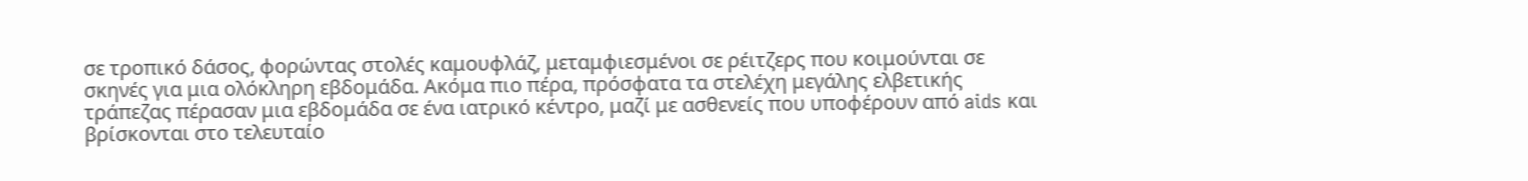σε τροπικό δάσος, φορώντας στολές καμουφλάζ, μεταμφιεσμένοι σε ρέιτζερς που κοιμούνται σε σκηνές για μια ολόκληρη εβδομάδα. Ακόμα πιο πέρα, πρόσφατα τα στελέχη μεγάλης ελβετικής τράπεζας πέρασαν μια εβδομάδα σε ένα ιατρικό κέντρο, μαζί με ασθενείς που υποφέρουν από aids και βρίσκονται στο τελευταίο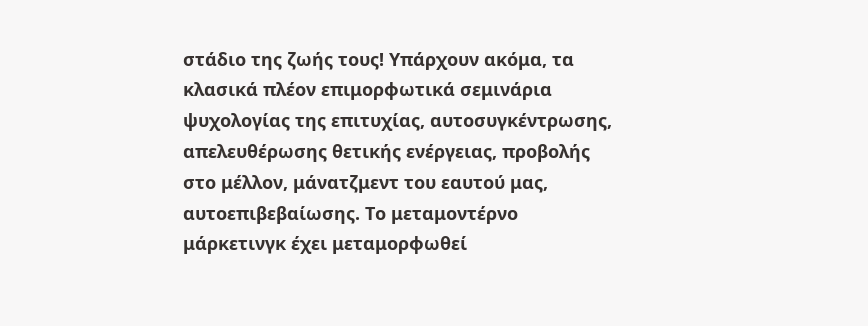στάδιο της ζωής τους! Υπάρχουν ακόμα, τα κλασικά πλέον επιμορφωτικά σεμινάρια ψυχολογίας της επιτυχίας, αυτοσυγκέντρωσης, απελευθέρωσης θετικής ενέργειας, προβολής στο μέλλον, μάνατζμεντ του εαυτού μας, αυτοεπιβεβαίωσης. Το μεταμοντέρνο μάρκετινγκ έχει μεταμορφωθεί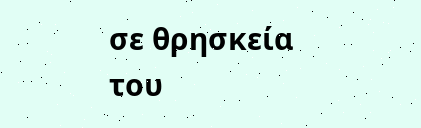σε θρησκεία του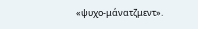«ψυχο-μάνατζμεντ».